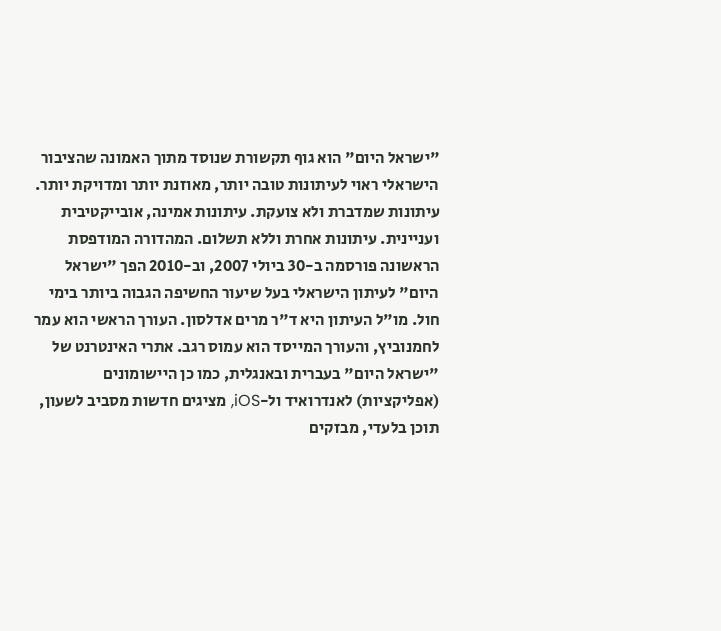"ישראל היום" הוא גוף תקשורת שנוסד מתוך האמונה שהציבור הישראלי ראוי לעיתונות טובה יותר, מאוזנת יותר ומדויקת יותר. עיתונות שמדברת ולא צועקת. עיתונות אמינה, אובייקטיבית ועניינית. עיתונות אחרת וללא תשלום. המהדורה המודפסת הראשונה פורסמה ב-30 ביולי 2007, וב-2010 הפך "ישראל היום" לעיתון הישראלי בעל שיעור החשיפה הגבוה ביותר בימי חול. מו"ל העיתון היא ד"ר מרים אדלסון. העורך הראשי הוא עמר לחמנוביץ, והעורך המייסד הוא עמוס רגב. אתרי האינטרנט של "ישראל היום" בעברית ובאנגלית, כמו כן היישומונים (אפליקציות) לאנדרואיד ול-iOS, מציגים חדשות מסביב לשעון, תוכן בלעדי, מבזקים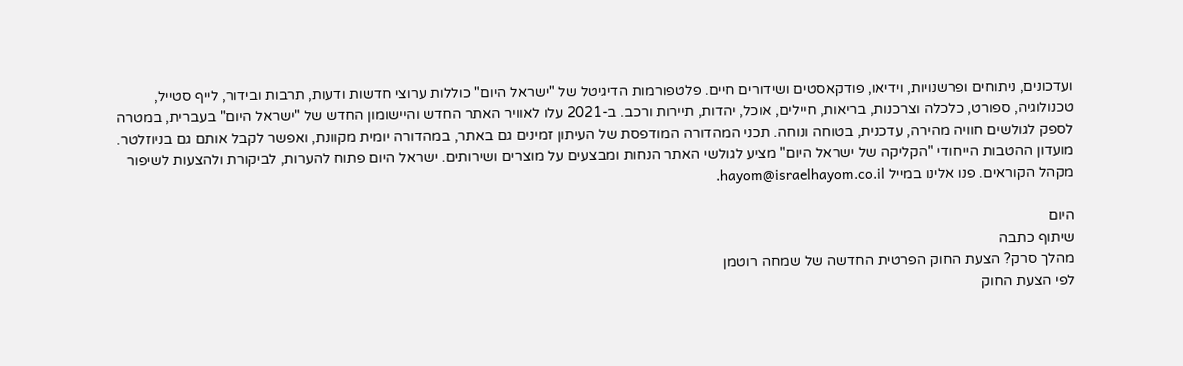ועדכונים, ניתוחים ופרשנויות, וידיאו, פודקאסטים ושידורים חיים. פלטפורמות הדיגיטל של "ישראל היום" כוללות ערוצי חדשות ודעות, תרבות ובידור, לייף סטייל, טכנולוגיה, ספורט, כלכלה וצרכנות, בריאות, חיילים, אוכל, יהדות, תיירות ורכב. ב-2021 עלו לאוויר האתר החדש והיישומון החדש של "ישראל היום" בעברית, במטרה לספק לגולשים חוויה מהירה, עדכנית, בטוחה ונוחה. תכני המהדורה המודפסת של העיתון זמינים גם באתר, במהדורה יומית מקוונת, ואפשר לקבל אותם גם בניוזלטר. מועדון ההטבות הייחודי "הקליקה של ישראל היום" מציע לגולשי האתר הנחות ומבצעים על מוצרים ושירותים. ישראל היום פתוח להערות, לביקורת ולהצעות לשיפור מקהל הקוראים. פנו אלינו במייל hayom@israelhayom.co.il.

היום
שיתוף כתבה
מהלך סרק? הצעת החוק הפרטית החדשה של שמחה רוטמן
לפי הצעת החוק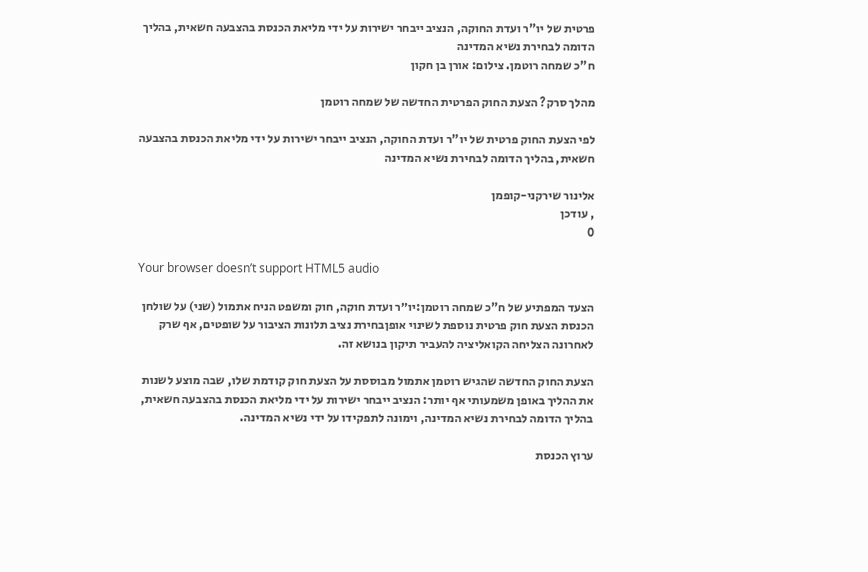פרטית של יו"ר ועדת החוקה, הנציב ייבחר ישירות על ידי מליאת הכנסת בהצבעה חשאית, בהליך הדומה לבחירת נשיא המדינה
ח"כ שמחה רוטמן. צילום: אורן בן חקון

מהלך סרק? הצעת החוק הפרטית החדשה של שמחה רוטמן

לפי הצעת החוק פרטית של יו"ר ועדת החוקה, הנציב ייבחר ישירות על ידי מליאת הכנסת בהצבעה חשאית, בהליך הדומה לבחירת נשיא המדינה

אלינור שירקני-קופמן
, עודכן
0

Your browser doesn’t support HTML5 audio

הצעד המפתיע של ח"כ שמחה רוטמן:יו״ר ועדת חוקה, חוק ומשפט הניח אתמול (שני) על שולחן הכנסת הצעת חוק פרטית נוספת לשינוי אופןבחירת נציב תלונות הציבור על שופטים, אף שרק לאחרונה הצליחה הקואליציה להעביר תיקון בנושא זה.

הצעת החוק החדשה שהגיש רוטמן אתמול מבוססת על הצעת חוק קודמת שלו, שבה מוצע לשנות את ההליך באופן משמעותי אף יותר: הנציב ייבחר ישירות על ידי מליאת הכנסת בהצבעה חשאית, בהליך הדומה לבחירת נשיא המדינה, וימונה לתפקידו על ידי נשיא המדינה.

ערוץ הכנסת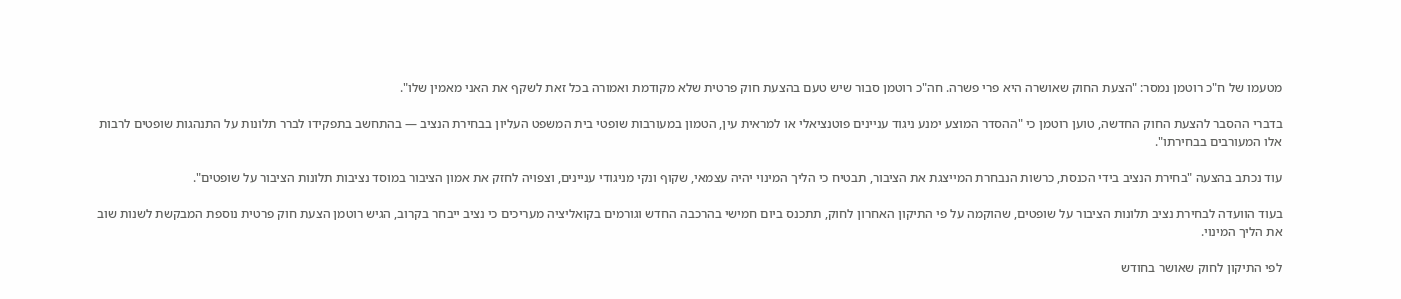מטעמו של ח"כ רוטמן נמסר: "הצעת החוק שאושרה היא פרי פשרה. חה"כ רוטמן סבור שיש טעם בהצעת חוק פרטית שלא מקודמת ואמורה בכל זאת לשקף את האני מאמין שלו".

בדברי ההסבר להצעת החוק החדשה, טוען רוטמן כי "ההסדר המוצע ימנע ניגוד עניינים פוטנציאלי או למראית עין, הטמון במעורבות שופטי בית המשפט העליון בבחירת הנציב — בהתחשב בתפקידו לברר תלונות על התנהגות שופטים לרבות אלו המעורבים בבחירתו".

עוד נכתב בהצעה "בחירת הנציב בידי הכנסת, כרשות הנבחרת המייצגת את הציבור, תבטיח כי הליך המינוי יהיה עצמאי, שקוף ונקי מניגודי עניינים, וצפויה לחזק את אמון הציבור במוסד נציבות תלונות הציבור על שופטים".

בעוד הוועדה לבחירת נציב תלונות הציבור על שופטים, שהוקמה על פי התיקון האחרון לחוק, תתכנס ביום חמישי בהרכבה החדש וגורמים בקואליציה מעריכים כי נציב ייבחר בקרוב, הגיש רוטמן הצעת חוק פרטית נוספת המבקשת לשנות שוב את הליך המינוי.

לפי התיקון לחוק שאושר בחודש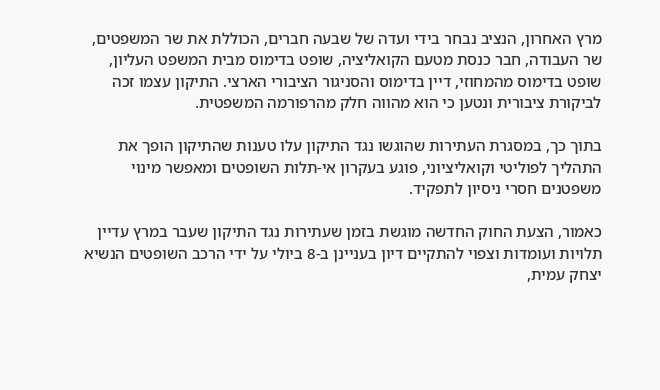מרץ האחרון, הנציב נבחר בידי ועדה של שבעה חברים, הכוללת את שר המשפטים, שר העבודה, חבר כנסת מטעם הקואליציה, שופט בדימוס מבית המשפט העליון, שופט בדימוס מהמחוזי, דיין בדימוס והסניגור הציבורי הארצי. התיקון עצמו זכה לביקורת ציבורית ונטען כי הוא מהווה חלק מהרפורמה המשפטית.

בתוך כך, במסגרת העתירות שהוגשו נגד התיקון עלו טענות שהתיקון הופך את התהליך לפוליטי וקואליציוני, פוגע בעקרון אי-תלות השופטים ומאפשר מינוי משפטנים חסרי ניסיון לתפקיד.

כאמור, הצעת החוק החדשה מוגשת בזמן שעתירות נגד התיקון שעבר במרץ עדיין תלויות ועומדות וצפוי להתקיים דיון בעניינן ב-8 ביולי על ידי הרכב השופטים הנשיא יצחק עמית,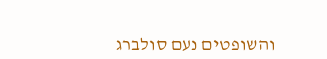והשופטים נעם סולברג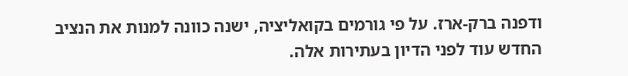ודפנה ברק-ארז. על פי גורמים בקואליציה, ישנה כוונה למנות את הנציב החדש עוד לפני הדיון בעתירות אלה.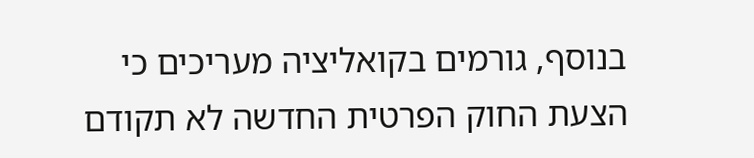בנוסף, גורמים בקואליציה מעריכים כי הצעת החוק הפרטית החדשה לא תקודם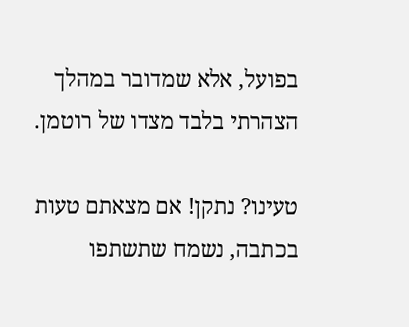בפועל, אלא שמדובר במהלך הצהרתי בלבד מצדו של רוטמן.

טעינו? נתקן! אם מצאתם טעות בכתבה, נשמח שתשתפו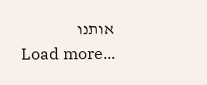אותנו
Load more...